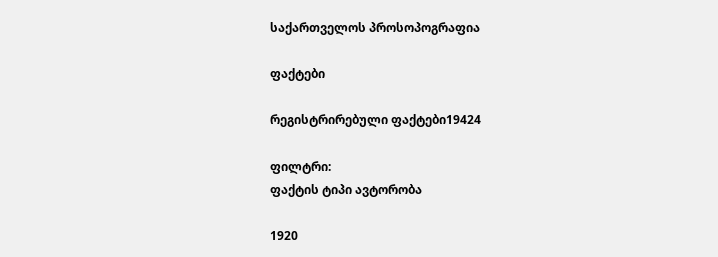საქართველოს პროსოპოგრაფია

ფაქტები

რეგისტრირებული ფაქტები19424

ფილტრი:
ფაქტის ტიპი ავტორობა

1920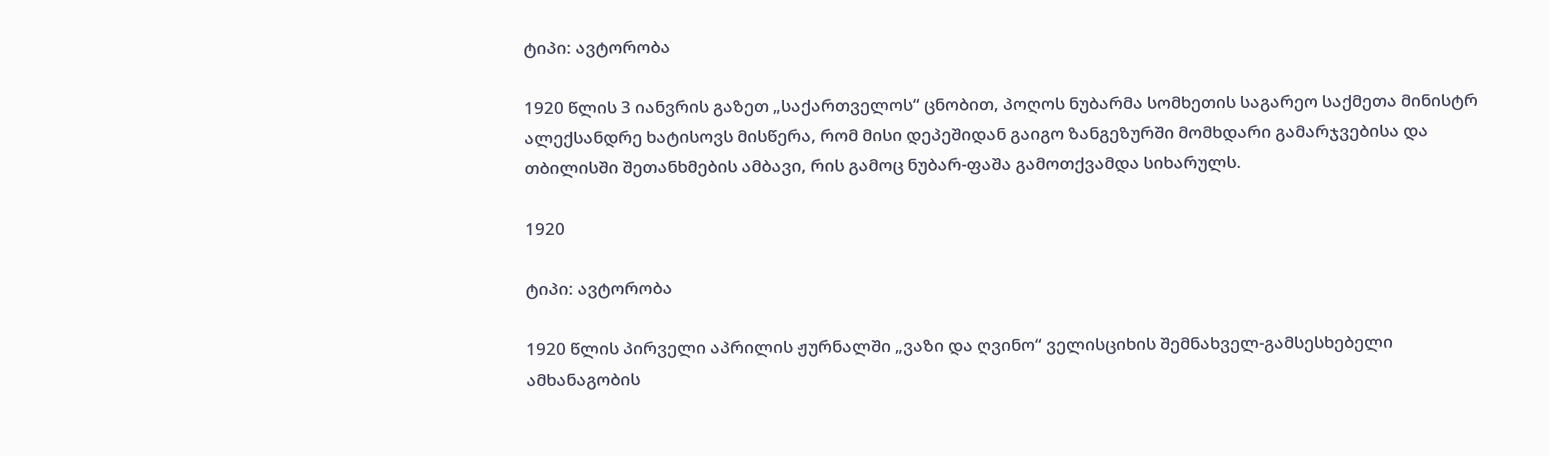ტიპი: ავტორობა

1920 წლის 3 იანვრის გაზეთ „საქართველოს“ ცნობით, პოღოს ნუბარმა სომხეთის საგარეო საქმეთა მინისტრ ალექსანდრე ხატისოვს მისწერა, რომ მისი დეპეშიდან გაიგო ზანგეზურში მომხდარი გამარჯვებისა და თბილისში შეთანხმების ამბავი, რის გამოც ნუბარ-ფაშა გამოთქვამდა სიხარულს.

1920

ტიპი: ავტორობა

1920 წლის პირველი აპრილის ჟურნალში „ვაზი და ღვინო“ ველისციხის შემნახველ-გამსესხებელი ამხანაგობის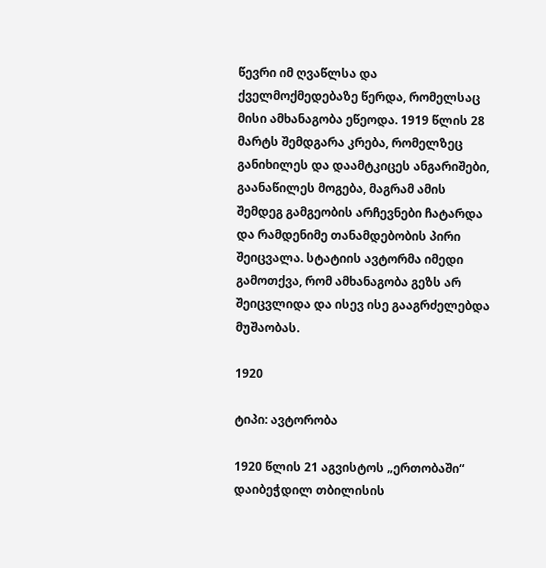წევრი იმ ღვაწლსა და ქველმოქმედებაზე წერდა, რომელსაც მისი ამხანაგობა ეწეოდა. 1919 წლის 28 მარტს შემდგარა კრება, რომელზეც განიხილეს და დაამტკიცეს ანგარიშები, გაანაწილეს მოგება, მაგრამ ამის შემდეგ გამგეობის არჩევნები ჩატარდა და რამდენიმე თანამდებობის პირი შეიცვალა. სტატიის ავტორმა იმედი გამოთქვა, რომ ამხანაგობა გეზს არ შეიცვლიდა და ისევ ისე გააგრძელებდა მუშაობას.

1920

ტიპი: ავტორობა

1920 წლის 21 აგვისტოს „ერთობაში“ დაიბეჭდილ თბილისის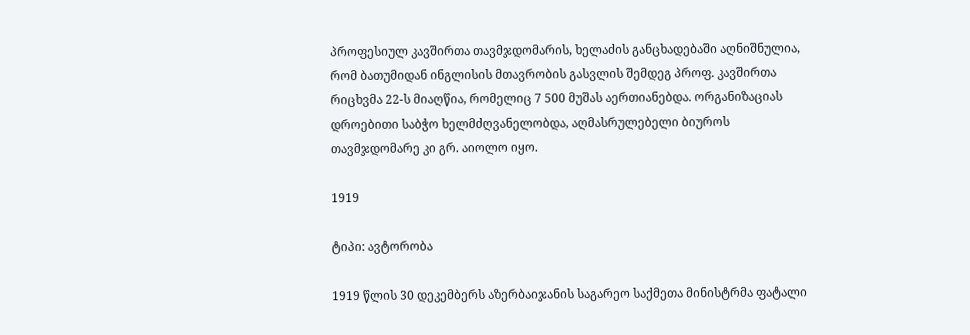პროფესიულ კავშირთა თავმჯდომარის, ხელაძის განცხადებაში აღნიშნულია, რომ ბათუმიდან ინგლისის მთავრობის გასვლის შემდეგ პროფ. კავშირთა რიცხვმა 22-ს მიაღწია, რომელიც 7 500 მუშას აერთიანებდა. ორგანიზაციას დროებითი საბჭო ხელმძღვანელობდა, აღმასრულებელი ბიუროს თავმჯდომარე კი გრ. აიოლო იყო.

1919

ტიპი: ავტორობა

1919 წლის 30 დეკემბერს აზერბაიჯანის საგარეო საქმეთა მინისტრმა ფატალი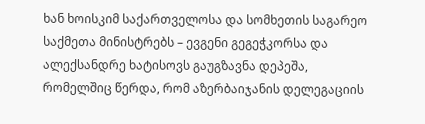ხან ხოისკიმ საქართველოსა და სომხეთის საგარეო საქმეთა მინისტრებს – ევგენი გეგეჭკორსა და ალექსანდრე ხატისოვს გაუგზავნა დეპეშა, რომელშიც წერდა, რომ აზერბაიჯანის დელეგაციის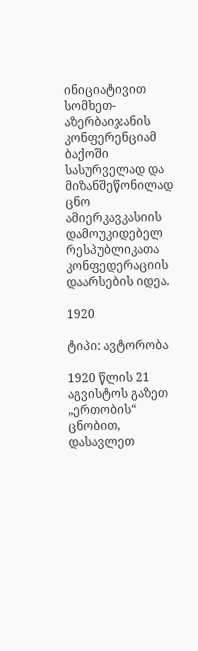ინიციატივით სომხეთ-აზერბაიჯანის კონფერენციამ ბაქოში სასურველად და მიზანშეწონილად ცნო ამიერკავკასიის დამოუკიდებელ რესპუბლიკათა კონფედერაციის დაარსების იდეა.

1920

ტიპი: ავტორობა

1920 წლის 21 აგვისტოს გაზეთ „ერთობის“ ცნობით, დასავლეთ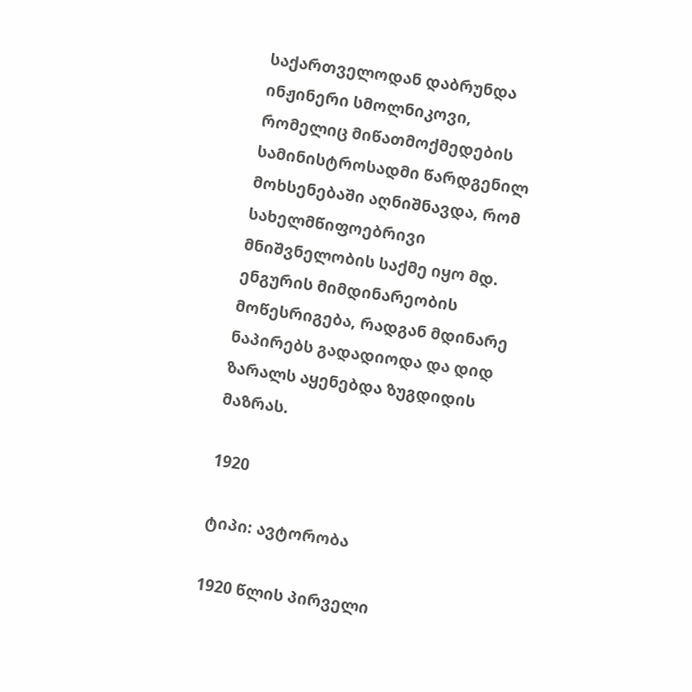საქართველოდან დაბრუნდა ინჟინერი სმოლნიკოვი, რომელიც მიწათმოქმედების სამინისტროსადმი წარდგენილ მოხსენებაში აღნიშნავდა, რომ სახელმწიფოებრივი მნიშვნელობის საქმე იყო მდ. ენგურის მიმდინარეობის მოწესრიგება, რადგან მდინარე ნაპირებს გადადიოდა და დიდ ზარალს აყენებდა ზუგდიდის მაზრას.

1920

ტიპი: ავტორობა

1920 წლის პირველი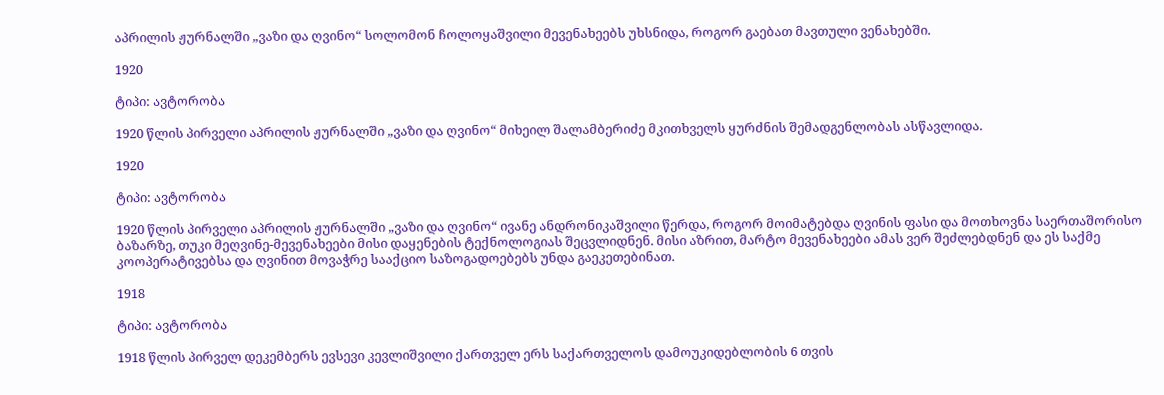აპრილის ჟურნალში „ვაზი და ღვინო“ სოლომონ ჩოლოყაშვილი მევენახეებს უხსნიდა, როგორ გაებათ მავთული ვენახებში.

1920

ტიპი: ავტორობა

1920 წლის პირველი აპრილის ჟურნალში „ვაზი და ღვინო“ მიხეილ შალამბერიძე მკითხველს ყურძნის შემადგენლობას ასწავლიდა.

1920

ტიპი: ავტორობა

1920 წლის პირველი აპრილის ჟურნალში „ვაზი და ღვინო“ ივანე ანდრონიკაშვილი წერდა, როგორ მოიმატებდა ღვინის ფასი და მოთხოვნა საერთაშორისო ბაზარზე, თუკი მეღვინე-მევენახეები მისი დაყენების ტექნოლოგიას შეცვლიდნენ. მისი აზრით, მარტო მევენახეები ამას ვერ შეძლებდნენ და ეს საქმე კოოპერატივებსა და ღვინით მოვაჭრე სააქციო საზოგადოებებს უნდა გაეკეთებინათ.

1918

ტიპი: ავტორობა

1918 წლის პირველ დეკემბერს ევსევი კევლიშვილი ქართველ ერს საქართველოს დამოუკიდებლობის 6 თვის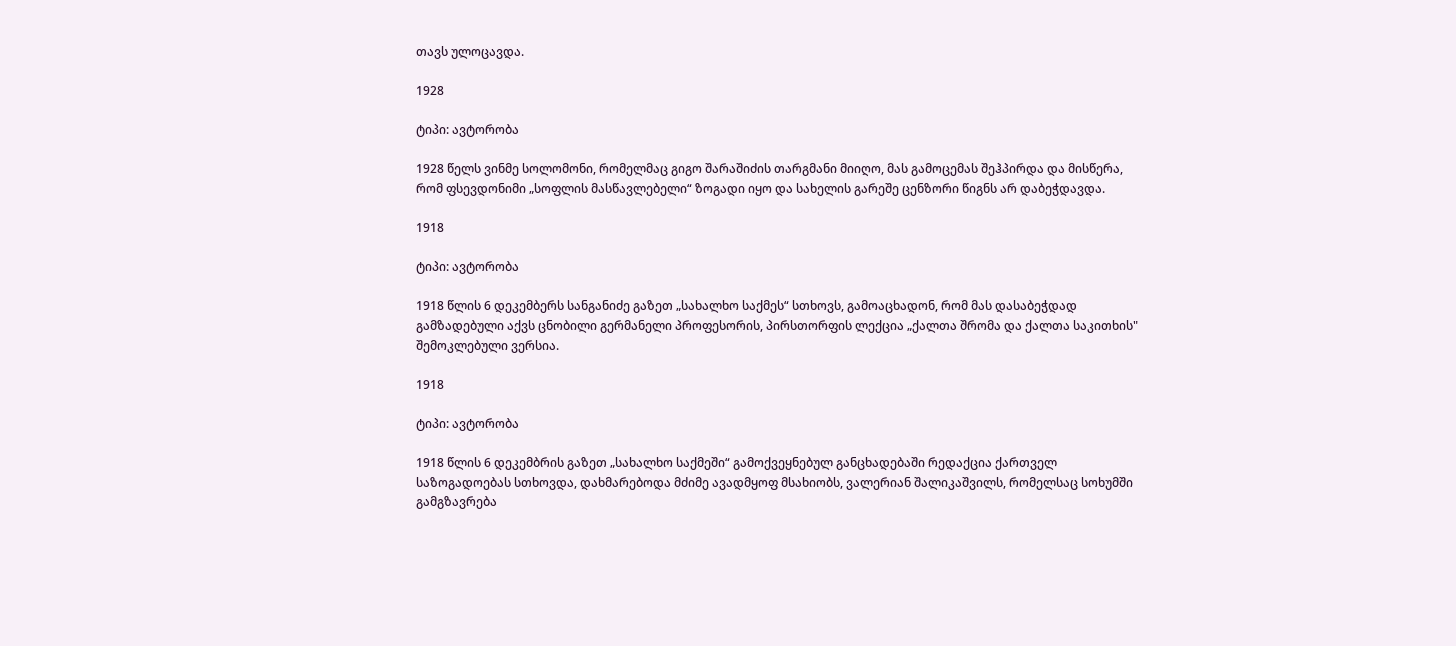თავს ულოცავდა.

1928

ტიპი: ავტორობა

1928 წელს ვინმე სოლომონი, რომელმაც გიგო შარაშიძის თარგმანი მიიღო, მას გამოცემას შეჰპირდა და მისწერა, რომ ფსევდონიმი „სოფლის მასწავლებელი“ ზოგადი იყო და სახელის გარეშე ცენზორი წიგნს არ დაბეჭდავდა.

1918

ტიპი: ავტორობა

1918 წლის 6 დეკემბერს სანგანიძე გაზეთ „სახალხო საქმეს“ სთხოვს, გამოაცხადონ, რომ მას დასაბეჭდად გამზადებული აქვს ცნობილი გერმანელი პროფესორის, პირსთორფის ლექცია „ქალთა შრომა და ქალთა საკითხის" შემოკლებული ვერსია.

1918

ტიპი: ავტორობა

1918 წლის 6 დეკემბრის გაზეთ „სახალხო საქმეში“ გამოქვეყნებულ განცხადებაში რედაქცია ქართველ საზოგადოებას სთხოვდა, დახმარებოდა მძიმე ავადმყოფ მსახიობს, ვალერიან შალიკაშვილს, რომელსაც სოხუმში გამგზავრება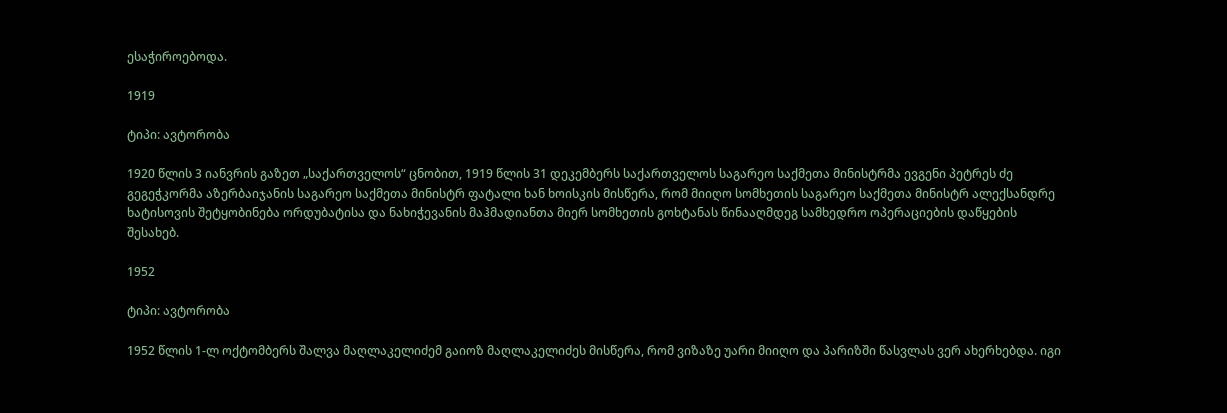ესაჭიროებოდა.

1919

ტიპი: ავტორობა

1920 წლის 3 იანვრის გაზეთ „საქართველოს“ ცნობით, 1919 წლის 31 დეკემბერს საქართველოს საგარეო საქმეთა მინისტრმა ევგენი პეტრეს ძე გეგეჭკორმა აზერბაიჯანის საგარეო საქმეთა მინისტრ ფატალი ხან ხოისკის მისწერა, რომ მიიღო სომხეთის საგარეო საქმეთა მინისტრ ალექსანდრე ხატისოვის შეტყობინება ორდუბატისა და ნახიჭევანის მაჰმადიანთა მიერ სომხეთის გოხტანას წინააღმდეგ სამხედრო ოპერაციების დაწყების შესახებ.

1952

ტიპი: ავტორობა

1952 წლის 1-ლ ოქტომბერს შალვა მაღლაკელიძემ გაიოზ მაღლაკელიძეს მისწერა, რომ ვიზაზე უარი მიიღო და პარიზში წასვლას ვერ ახერხებდა. იგი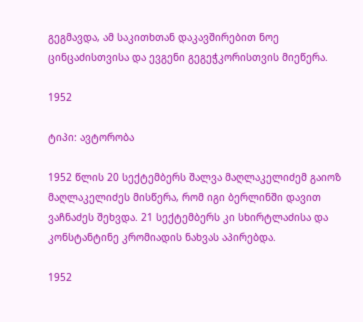გეგმავდა, ამ საკითხთან დაკავშირებით ნოე ცინცაძისთვისა და ევგენი გეგეჭკორისთვის მიეწერა.

1952

ტიპი: ავტორობა

1952 წლის 20 სექტემბერს შალვა მაღლაკელიძემ გაიოზ მაღლაკელიძეს მისწერა, რომ იგი ბერლინში დავით ვაჩნაძეს შეხვდა. 21 სექტემბერს კი სხირტლაძისა და კონსტანტინე კრომიადის ნახვას აპირებდა.

1952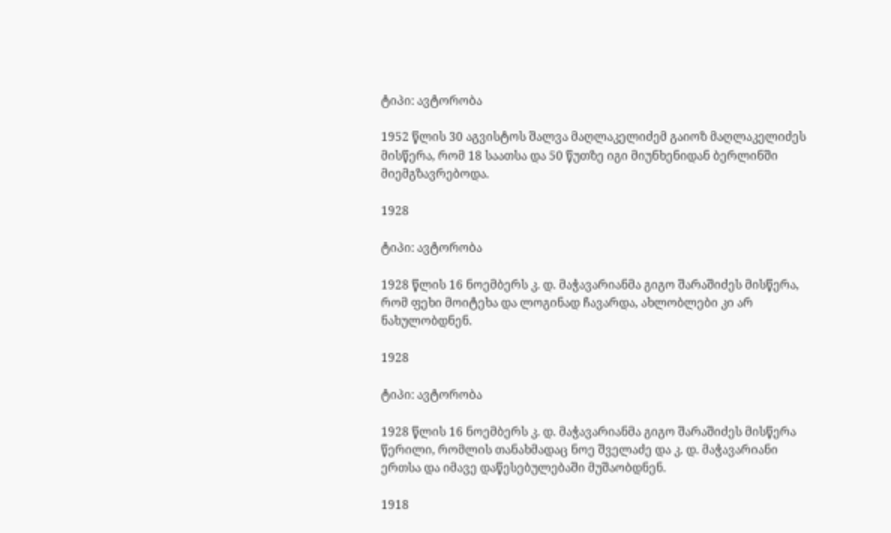ტიპი: ავტორობა

1952 წლის 30 აგვისტოს შალვა მაღლაკელიძემ გაიოზ მაღლაკელიძეს მისწერა, რომ 18 საათსა და 50 წუთზე იგი მიუნხენიდან ბერლინში მიემგზავრებოდა.

1928

ტიპი: ავტორობა

1928 წლის 16 ნოემბერს კ. დ. მაჭავარიანმა გიგო შარაშიძეს მისწერა, რომ ფეხი მოიტეხა და ლოგინად ჩავარდა, ახლობლები კი არ ნახულობდნენ.

1928

ტიპი: ავტორობა

1928 წლის 16 ნოემბერს კ. დ. მაჭავარიანმა გიგო შარაშიძეს მისწერა წერილი, რომლის თანახმადაც ნოე შველაძე და კ. დ. მაჭავარიანი ერთსა და იმავე დაწესებულებაში მუშაობდნენ.

1918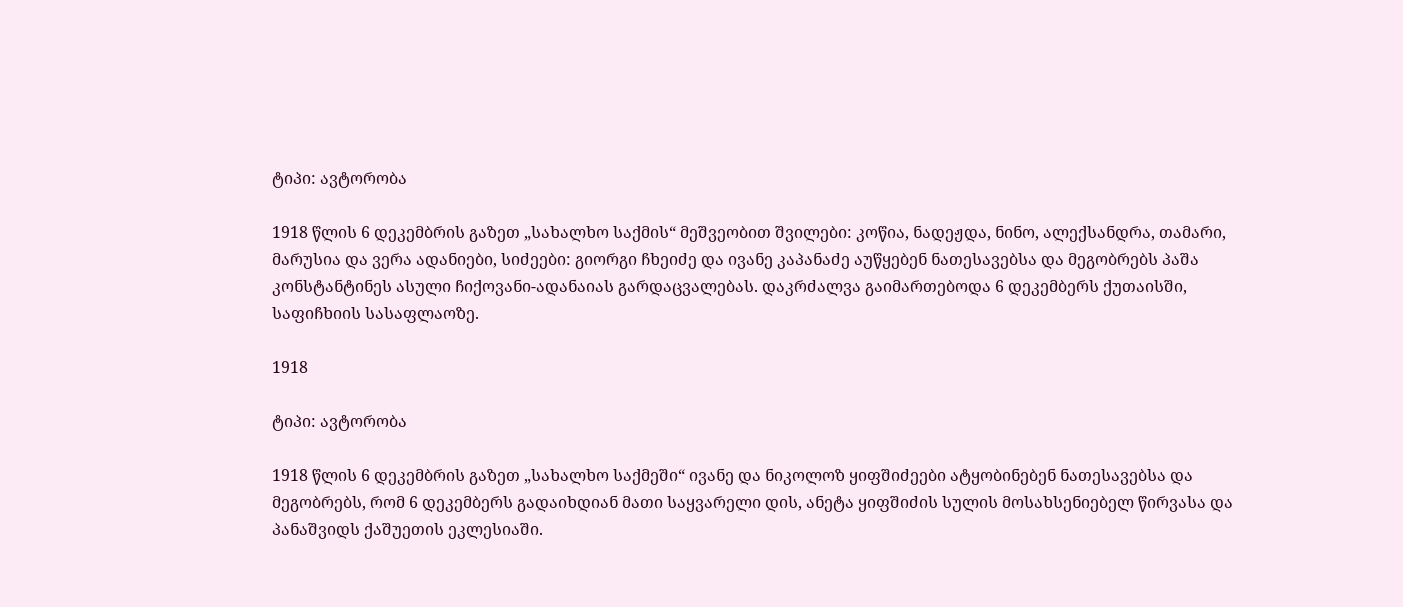ტიპი: ავტორობა

1918 წლის 6 დეკემბრის გაზეთ „სახალხო საქმის“ მეშვეობით შვილები: კოწია, ნადეჟდა, ნინო, ალექსანდრა, თამარი, მარუსია და ვერა ადანიები, სიძეები: გიორგი ჩხეიძე და ივანე კაპანაძე აუწყებენ ნათესავებსა და მეგობრებს პაშა კონსტანტინეს ასული ჩიქოვანი-ადანაიას გარდაცვალებას. დაკრძალვა გაიმართებოდა 6 დეკემბერს ქუთაისში, საფიჩხიის სასაფლაოზე.

1918

ტიპი: ავტორობა

1918 წლის 6 დეკემბრის გაზეთ „სახალხო საქმეში“ ივანე და ნიკოლოზ ყიფშიძეები ატყობინებენ ნათესავებსა და მეგობრებს, რომ 6 დეკემბერს გადაიხდიან მათი საყვარელი დის, ანეტა ყიფშიძის სულის მოსახსენიებელ წირვასა და პანაშვიდს ქაშუეთის ეკლესიაში.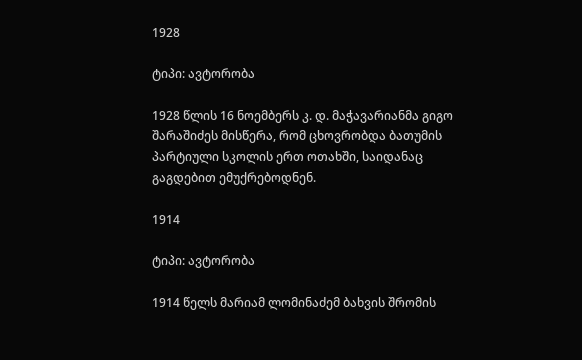1928

ტიპი: ავტორობა

1928 წლის 16 ნოემბერს კ. დ. მაჭავარიანმა გიგო შარაშიძეს მისწერა, რომ ცხოვრობდა ბათუმის პარტიული სკოლის ერთ ოთახში, საიდანაც გაგდებით ემუქრებოდნენ.

1914

ტიპი: ავტორობა

1914 წელს მარიამ ლომინაძემ ბახვის შრომის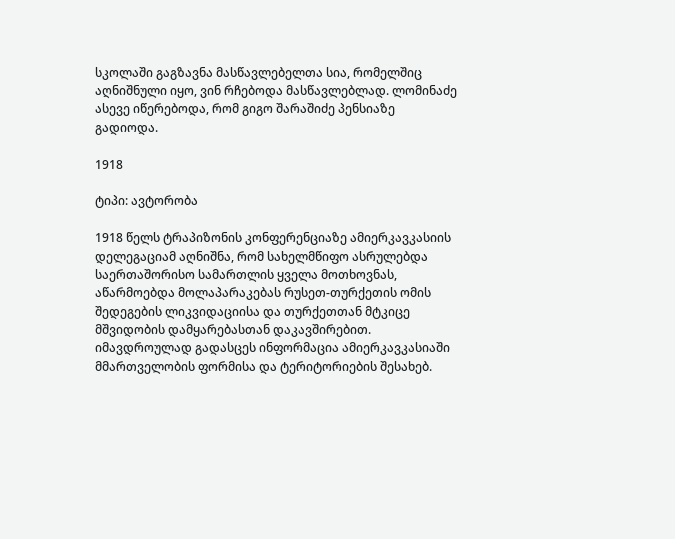სკოლაში გაგზავნა მასწავლებელთა სია, რომელშიც აღნიშნული იყო, ვინ რჩებოდა მასწავლებლად. ლომინაძე ასევე იწერებოდა, რომ გიგო შარაშიძე პენსიაზე გადიოდა.

1918

ტიპი: ავტორობა

1918 წელს ტრაპიზონის კონფერენციაზე ამიერკავკასიის დელეგაციამ აღნიშნა, რომ სახელმწიფო ასრულებდა საერთაშორისო სამართლის ყველა მოთხოვნას, აწარმოებდა მოლაპარაკებას რუსეთ-თურქეთის ომის შედეგების ლიკვიდაციისა და თურქეთთან მტკიცე მშვიდობის დამყარებასთან დაკავშირებით. იმავდროულად გადასცეს ინფორმაცია ამიერკავკასიაში მმართველობის ფორმისა და ტერიტორიების შესახებ.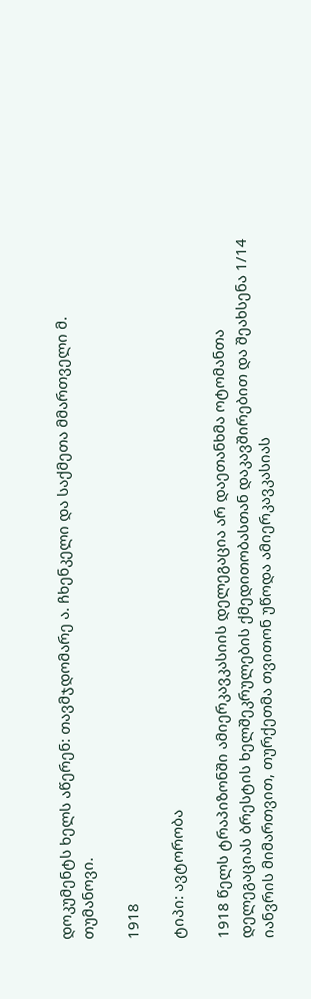დოკუმენტს ხელს აწერენ: თავმჯდომარე ა. ჩხენკელი და საქმეთა მმართველი მ. თუმანოვი.

1918

ტიპი: ავტორობა

1918 წელს ტრაპიზონში ამიერკავკასიის დელეგაცია არ დაეთანხმა ოტომანთა დელეგაციას ბრესტის ხელშეკრულების ქმედითობასთან დაკავშირებით და შეახსენა 1/14 იანვრის მიმართვით, თურქეთმა თვითონ უწოდა ამიერკავკასიას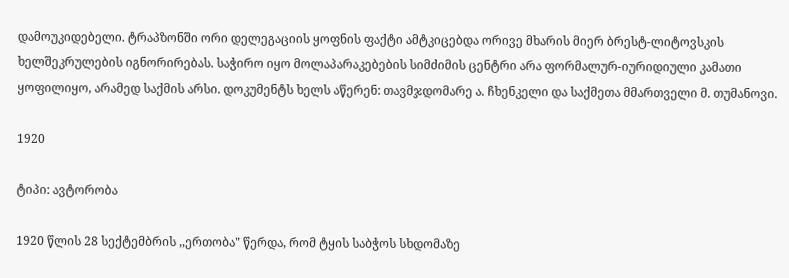დამოუკიდებელი. ტრაპზონში ორი დელეგაციის ყოფნის ფაქტი ამტკიცებდა ორივე მხარის მიერ ბრესტ-ლიტოვსკის ხელშეკრულების იგნორირებას. საჭირო იყო მოლაპარაკებების სიმძიმის ცენტრი არა ფორმალურ-იურიდიული კამათი ყოფილიყო, არამედ საქმის არსი. დოკუმენტს ხელს აწერენ: თავმჯდომარე ა. ჩხენკელი და საქმეთა მმართველი მ. თუმანოვი.

1920

ტიპი: ავტორობა

1920 წლის 28 სექტემბრის ,,ერთობა" წერდა, რომ ტყის საბჭოს სხდომაზე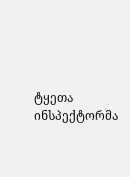ტყეთა ინსპექტორმა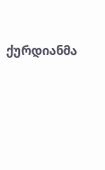ქურდიანმა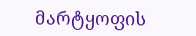მარტყოფის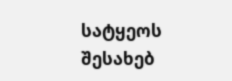სატყეოს შესახებ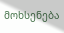მოხსენება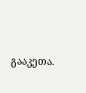გააკეთა.